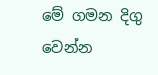මේ ගමන දිගු වෙන්න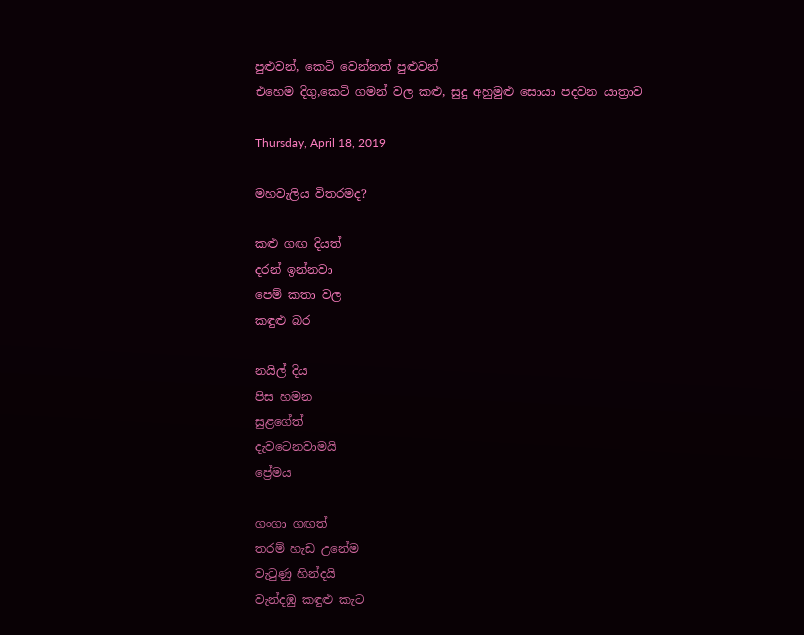පුළුවන්, කෙටි වෙන්නත් පුළුවන්
එහෙම දිගු,කෙටි ගමන් වල කළු, සුදු අහුමුළු සොයා පදවන යාත්‍රාව

Thursday, April 18, 2019

මහවැලිය විතරමද?

කළු ගඟ දියත්
දරන් ඉන්නවා
පෙම් කතා වල
කඳුළු බර

නයිල් දිය
පිස හමන
සුළගේත්
දැවටෙනවාමයි
ප්‍රේමය

ගංගා ගඟත්
තරම් හැඩ උනේම
වැටුණු හින්දයි
වැන්දඹු කඳුළු කැට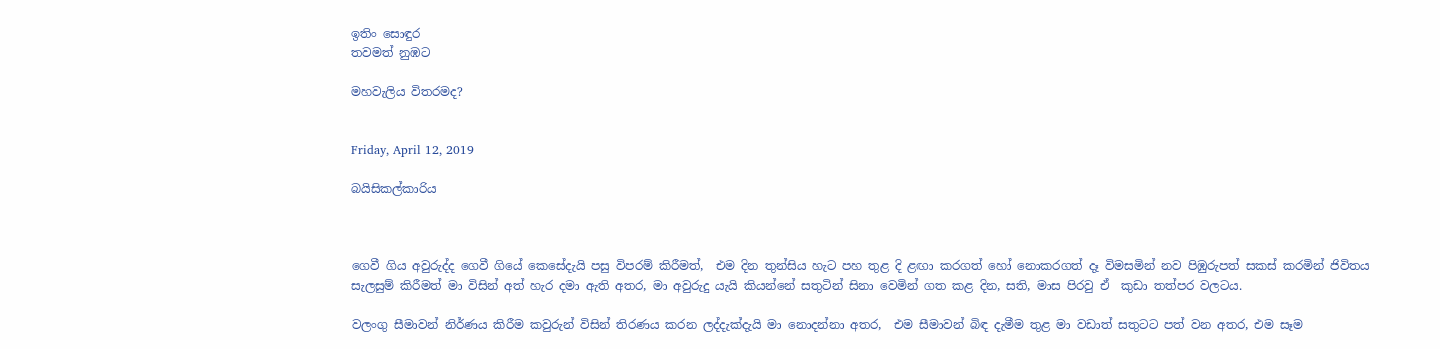ඉතිං සොඳුර
තවමත් නුඹට

මහවැලිය විතරමද?


Friday, April 12, 2019

බයිසිකල්කාරිය



ගෙවී ගිය අවුරුද්ද ගෙවී ගියේ කෙසේදැයි පසු විපරම් කිරීමත්,  එම දින තුන්සිය හැට පහ තුළ දි ළඟා කරගත් හෝ නොකරගත් දෑ විමසමින් නව පිඹුරුපත් සකස් කරමින් ජිවිතය සැලසුම් කිරීමත් මා විසින් අත් හැර දමා ඇති අතර, මා අවුරුදු යැයි කියන්නේ සතුටින් සිනා වෙමින් ගත කළ දින, සති, මාස පිරවු ඒ  කුඩා තත්පර වලටය.

වලංගු සීමාවන් නිර්ණය කිරීම කවුරුන් විසින් තිරණය කරන ලද්දැක්දැයි මා නොදන්නා අතර,  එම සීමාවන් බිඳ දැමීම තුළ මා වඩාත් සතුටට පත් වන අතර, එම සෑම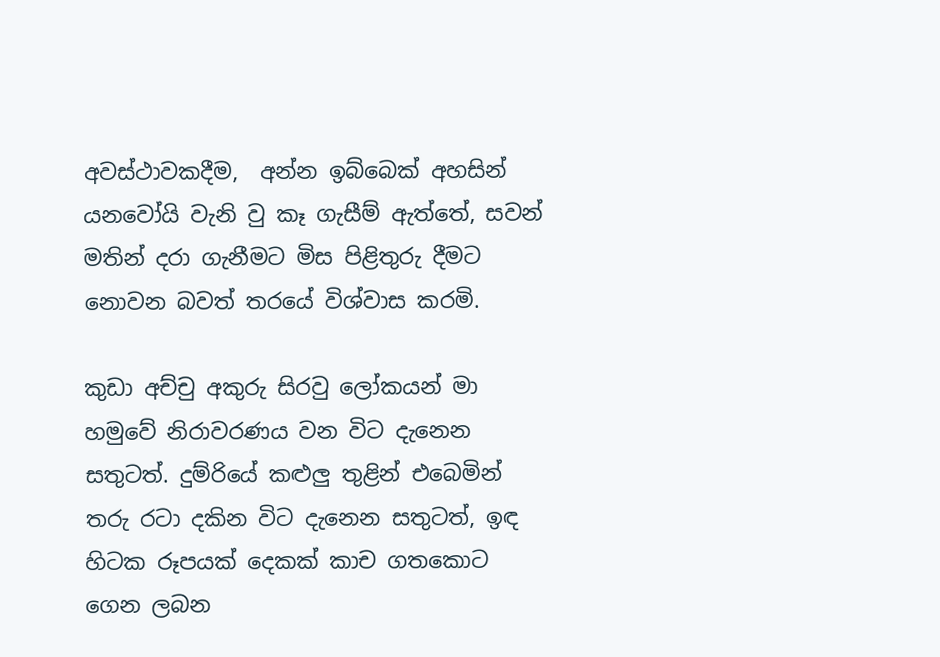අවස්ථාවකදීම,  අන්න ඉබ්බෙක් අහසින් යනවෝයි වැනි වු කෑ ගැසීම් ඇත්තේ, සවන් මතින් දරා ගැනීමට මිස පිළිතුරු දීමට නොවන බවත් තරයේ විශ්වාස කරමි.

කුඩා අච්චු අකුරු සිරවු ලෝකයන් මා හමුවේ නිරාවරණය වන විට දැනෙන සතුටත්. දුම්රියේ කළුලු තුළින් එබෙමින් තරු රටා දකින විට දැනෙන සතුටත්, ඉඳ හිටක රූපයක් දෙකක් කාච ගතකොට ගෙන ලබන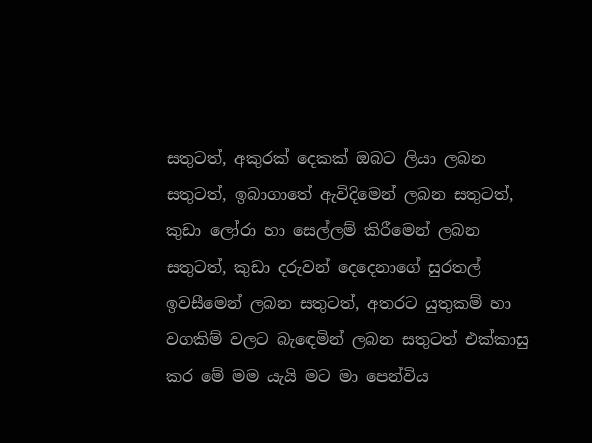සතුටත්, අකුරක් දෙකක් ඔබට ලියා ලබන සතුටත්, ඉබාගාතේ ඇවිදිමෙන් ලබන සතුටත්, කුඩා ලෝරා හා සෙල්ලම් කිරීමෙන් ලබන සතුටත්, කුඩා දරුවන් දෙදෙනාගේ සුරතල් ඉවසීමෙන් ලබන සතුටත්, අතරට යුතුකම් හා වගකිම් වලට බැඳෙමින් ලබන සතුටත් එක්කාසු කර මේ මම යැයි මට මා පෙන්විය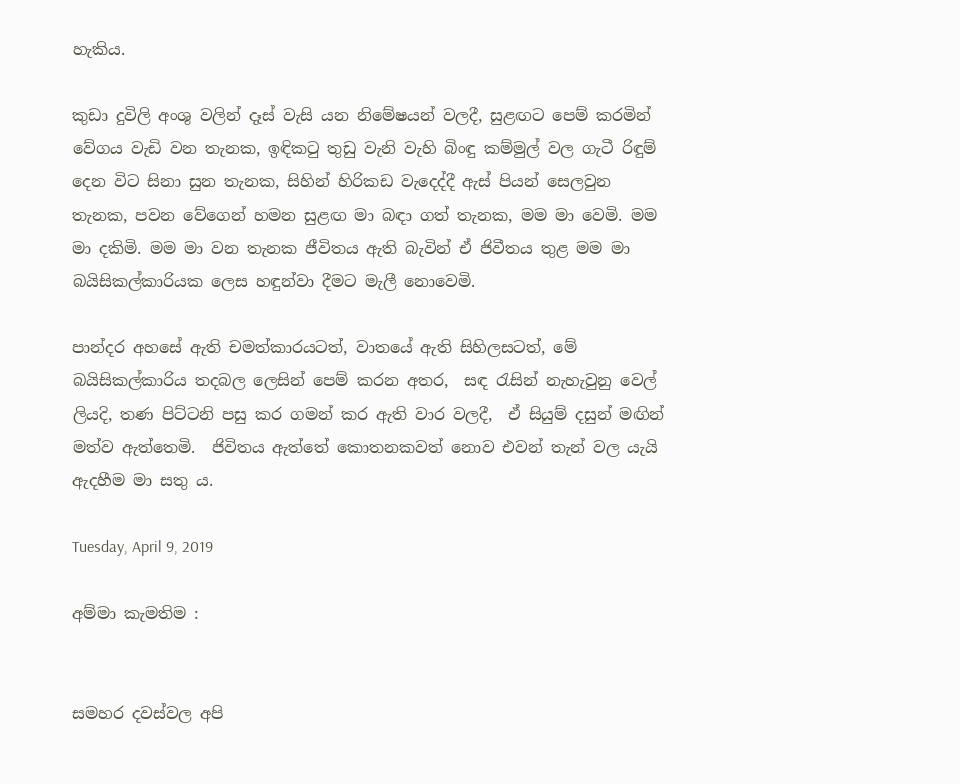හැකිය.

කුඩා දුවිලි අංශු වලින් දෑස් වැසි යන නිමේෂයන් වලදී, සුළඟට පෙම් කරමින් වේගය වැඩි වන තැනක, ඉඳිකටු තුඩු වැනි වැහි බිංඳු කම්මුල් වල ගැටී රිඳුම් දෙන විට සිනා සුන තැනක, සිහින් හිරිකඩ වැදෙද්දී ඇස් පියන් සෙලවුන තැනක, පවන වේගෙන් හමන සුළඟ මා බඳා ගත් තැනක, මම මා වෙමි. මම මා දකිමි. මම මා වන තැනක ජීවිතය ඇති බැවින් ඒ ජිවීතය තුළ මම මා බයිසිකල්කාරියක ලෙස හඳුන්වා දීමට මැලී නොවෙමි.

පාන්දර අහසේ ඇති චමත්කාරයටත්, වාතයේ ඇති සිහිලසටත්, මේ බයිසිකල්කාරිය තදබල ලෙසින් පෙම් කරන අතර,  සඳ රැසින් නැහැවුනු වෙල් ලියදි, තණ පිට්ටනි පසු කර ගමන් කර ඇති වාර වලදී,  ඒ සියුම් දසුන් මඟින් මත්ව ඇත්තෙමි.  ජිවිතය ඇත්තේ කොතනකවත් නොව එවන් තැන් වල යැයි ඇදහීම මා සතු ය.

Tuesday, April 9, 2019

අම්මා කැමතිම :


සමහර දවස්වල අපි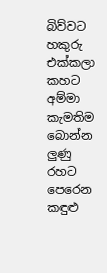බිව්වට
හකුරු එක්කලා කහට
අම්මා කැමතිම බොන්න
ලුණු රහට පෙරෙන කඳුළු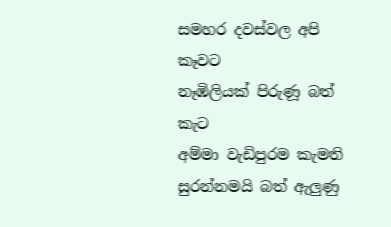සමහර දවස්වල අපි කෑවට
නෑඹිලියක් පිරුණූ බත් කැට
අම්මා වැඩිපුරම කැමති
සුරන්නමයි බත් ඇලුණු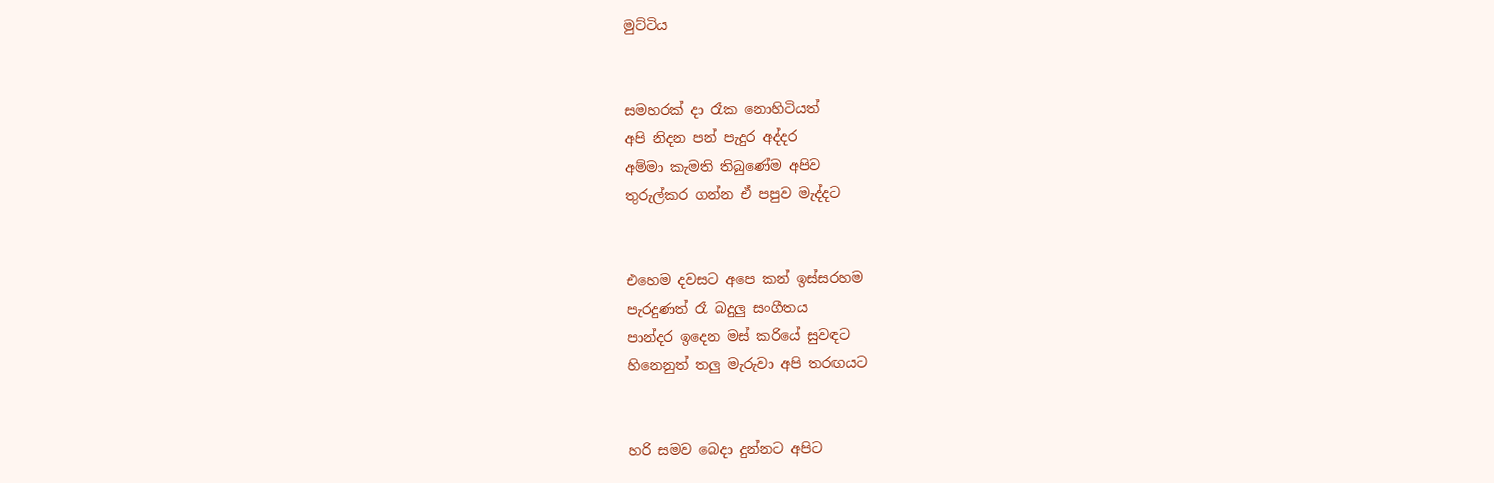මුට්ටිය


සමහරක් දා රෑක නොහිටියත්
අපි නිදන පන් පැදුර අද්දර
අම්මා කැමති තිබුණේම අපිව
තුරුල්කර ගන්න ඒ පපුව මැද්දට


එහෙම දවසට අපෙ කන් ඉස්සරහම
පැරදුණත් රෑ බදුලු සංගීතය
පාන්දර ඉදෙන මස් කරියේ සුවඳට
හිනෙනුත් තලු මැරුවා අපි තරඟයට


හරි සමව බෙදා දුන්නට අපිට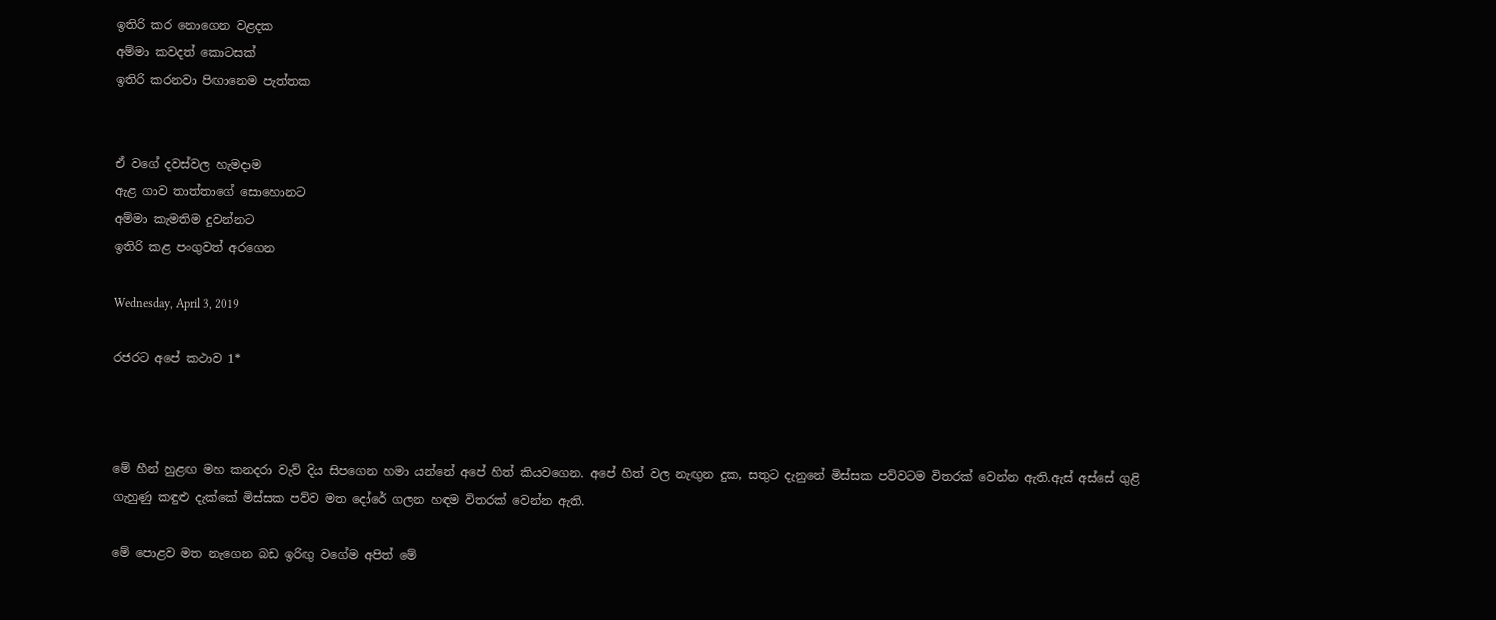ඉතිරි කර නොගෙන වළදක
අම්මා කවදත් කොටසක්
ඉතිරි කරනවා පිඟානෙම පැත්තක


ඒ වගේ දවස්වල හැමදාම
ඇළ ගාව තාත්තාගේ සොහොනට
අම්මා කැමතිම දුවන්නට
ඉතිරි කළ පංගුවත් අරගෙන

Wednesday, April 3, 2019

රජරට අපේ කථාව 1*



මේ හීන් හුළඟ මහ කනදරා වැව් දිය සිපගෙන හමා යන්නේ අපේ හිත් කියවගෙන. අපේ හිත් වල නැඟුන දුක, සතුට දැනුනේ මිස්සක පව්වටම විතරක් වෙන්න ඇති.ඇස් අස්සේ ගුළි ගැහුණු කඳුළු දැක්කේ මිස්සක පව්ව මත දෝරේ ගලන හඳම විතරක් වෙන්න ඇති.

මේ පොළව මත නැගෙන බඩ ඉරිඟු වගේම අපිත් මේ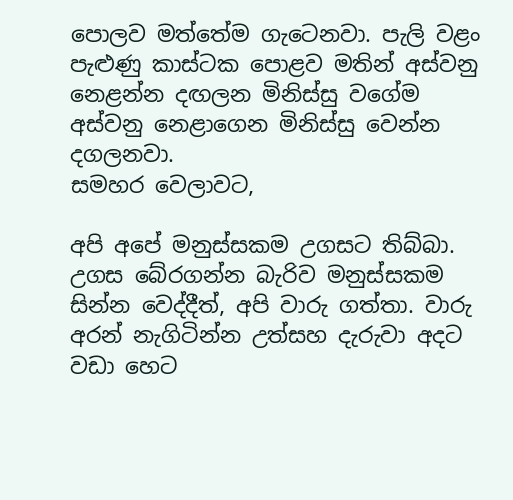පොලව මත්තේම ගැටෙනවා. පැලි වළං පැළුණු කාස්ටක පොළව මතින් අස්වනු නෙළන්න දඟලන මිනිස්සු වගේම අස්වනු නෙළාගෙන මිනිස්සු වෙන්න දගලනවා.
සමහර වෙලාවට,

අපි අපේ මනුස්සකම උගසට තිබ්බා. උගස බේරගන්න බැරිව මනුස්සකම සින්න වෙද්දීත්, අපි වාරු ගත්තා. වාරු අරන් නැගිටින්න උත්සහ දැරුවා අදට වඩා හෙට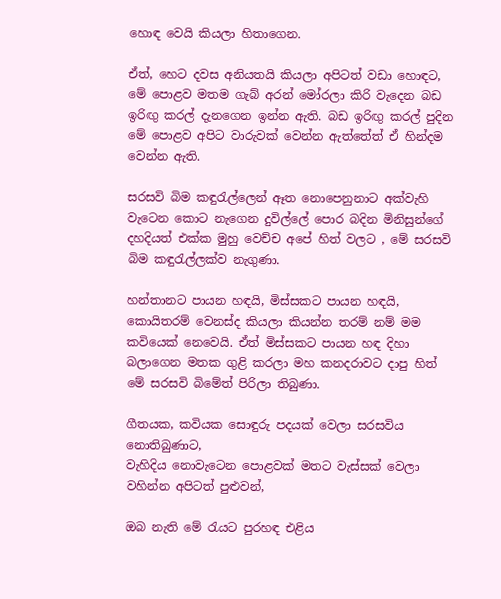හොඳ වෙයි කියලා හිතාගෙන.

ඒත්, හෙට දවස අනියතයි කියලා අපිටත් වඩා හොඳට, මේ පොළව මතම ගැබ් අරන් මෝරලා කිරි වැදෙන බඩ ඉරිඟු කරල් දැනගෙන ඉන්න ඇති. බඩ ඉරිඟු කරල් පුදින මේ පොළව අපිට වාරුවක් වෙන්න ඇත්තේත් ඒ හින්දම වෙන්න ඇති.

සරසවි බිම කඳුරැල්ලෙන් ඈත නොපෙනුනාට අක්වැහි වැටෙන කොට නැගෙන දුවිල්ලේ පොර බදින මිනිසුන්ගේ දහදියත් එක්ක මුහු වෙච්ච අපේ හිත් වලට , මේ සරසවි බිම කඳුරැල්ලක්ව නැගුණා.

හන්තානට පායන හඳයි, මිස්සකට පායන හඳයි, කොයිතරම් වෙනස්ද කියලා කියන්න තරම් නම් මම කවියෙක් නෙවෙයි. ඒත් මිස්සකට පායන හඳ දිහා බලාගෙන මතක ගුළි කරලා මහ කනදරාවට දාපු හිත් මේ සරසවි බිමේත් පිරිලා තිබුණා.

ගීතයක, කවියක සොඳුරු පදයක් වෙලා සරසවිය නොතිබුණාට,
වැහිදිය නොවැටෙන පොළවක් මතට වැස්සක් වෙලා වහින්න අපිටත් පුළුවන්,

ඔබ නැති මේ රැයට පුරහඳ එළිය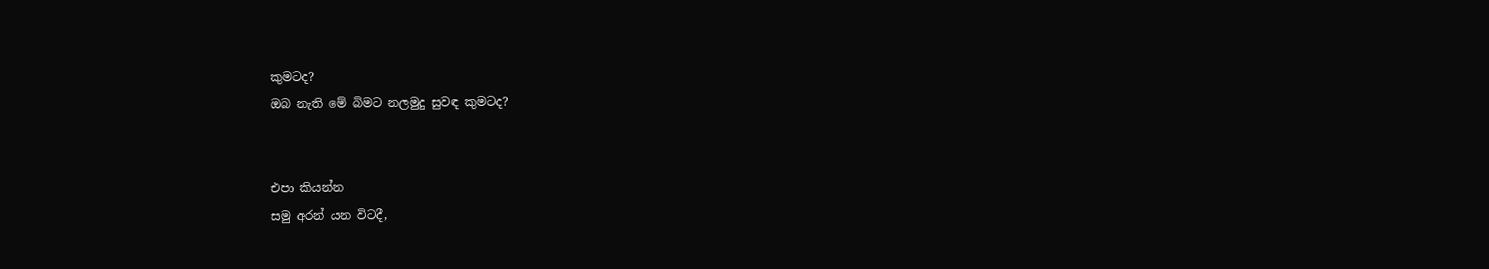කුමටද?
ඔබ නැති මේ බිමට නලමුදු සුවඳ කුමටද?


එපා කියන්න
සමු අරන් යන විටදී,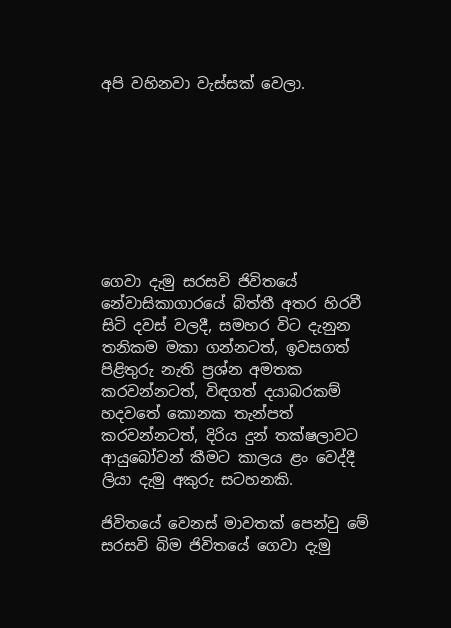අපි වහිනවා වැස්සක් වෙලා.








ගෙවා දැමු සරසවි ජිවිතයේ නේවාසිකාගාරයේ බිත්තී අතර හිරවී සිටි දවස් වලදී, සමහර විට දැනුන තනිකම මකා ගන්නටත්, ඉවසගත් පිළිතුරු නැති ප්‍රශ්න අමතක කරවන්නටත්, විඳගත් දයාබරකම් හදවතේ කොනක තැන්පත් කරවන්නටත්, දිරිය දුන් තක්ෂලාවට ආයුබෝවන් කීමට කාලය ළං වෙද්දී ලියා දැමු අකුරු සටහනකි.

ජිවිතයේ වෙනස් මාවතක් පෙන්වු මේ සරසවි බිම ජිවිතයේ ගෙවා දැමු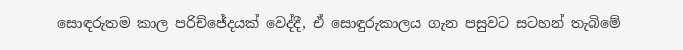සොඳරුතම කාල පරිච්ජේදයක් වෙද්දී, ඒ සොඳුරුකාලය ගැන පසුවට සටහන් තැබිමේ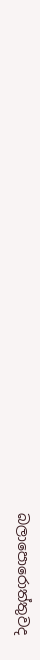බලාපොරොත්තුවද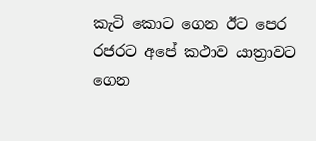කැටි කොට ගෙන ඊට පෙර රජරට අපේ කථාව යාත්‍රාවට ගෙන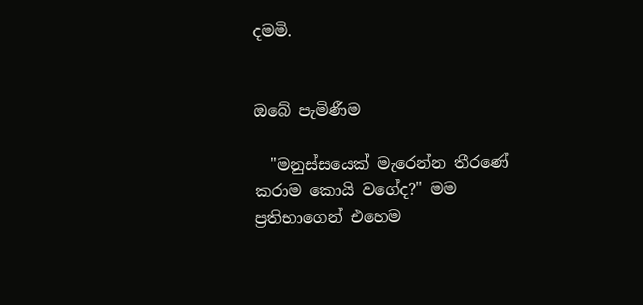දමමි.


ඔබේ පැමිණීම

  "මනුස්සයෙක් මැරෙන්න තීරණේ කරාම කොයි වගේද?" මම ප්‍රතිභාගෙන් එහෙම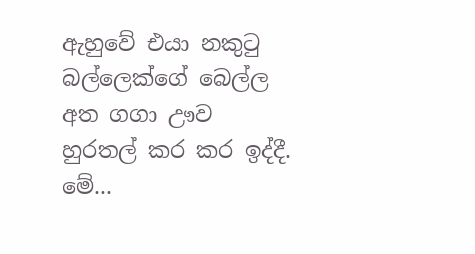ඇහුවේ එයා නකුටු බල්ලෙක්ගේ බෙල්ල අත ගගා ඌව හුරතල් කර කර ඉද්දී. මේ...